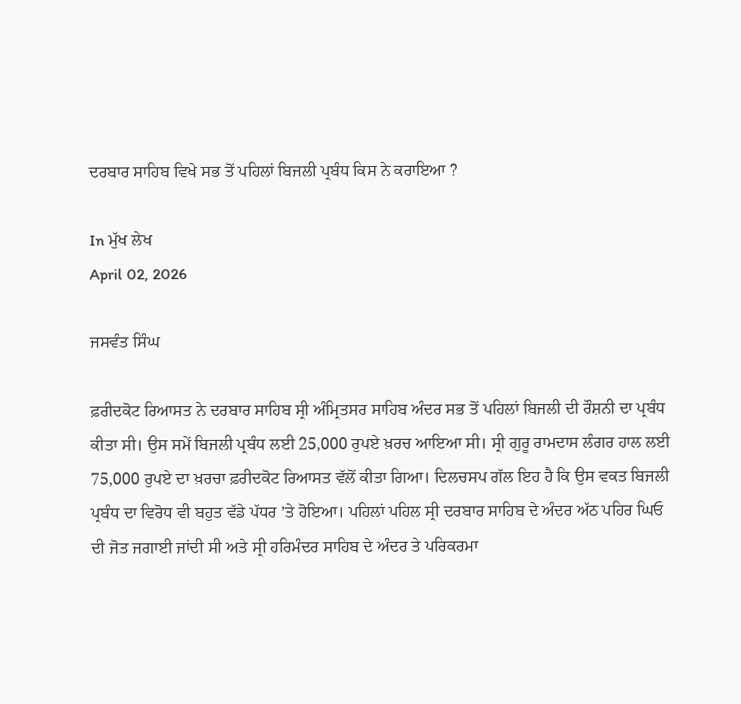ਦਰਬਾਰ ਸਾਹਿਬ ਵਿਖੇ ਸਭ ਤੋਂ ਪਹਿਲਾਂ ਬਿਜਲੀ ਪ੍ਰਬੰਧ ਕਿਸ ਨੇ ਕਰਾਇਆ ?

In ਮੁੱਖ ਲੇਖ
April 02, 2026

ਜਸਵੰਤ ਸਿੰਘ

ਫ਼ਰੀਦਕੋਟ ਰਿਆਸਤ ਨੇ ਦਰਬਾਰ ਸਾਹਿਬ ਸ੍ਰੀ ਅੰਮ੍ਰਿਤਸਰ ਸਾਹਿਬ ਅੰਦਰ ਸਭ ਤੋਂ ਪਹਿਲਾਂ ਬਿਜਲੀ ਦੀ ਰੌਸ਼ਨੀ ਦਾ ਪ੍ਰਬੰਧ ਕੀਤਾ ਸੀ। ਉਸ ਸਮੇਂ ਬਿਜਲੀ ਪ੍ਰਬੰਧ ਲਈ 25,000 ਰੁਪਏ ਖ਼ਰਚ ਆਇਆ ਸੀ। ਸ੍ਰੀ ਗੁਰੂ ਰਾਮਦਾਸ ਲੰਗਰ ਹਾਲ ਲਈ 75,000 ਰੁਪਏ ਦਾ ਖ਼ਰਚਾ ਫ਼ਰੀਦਕੋਟ ਰਿਆਸਤ ਵੱਲੋਂ ਕੀਤਾ ਗਿਆ। ਦਿਲਚਸਪ ਗੱਲ ਇਹ ਹੈ ਕਿ ਉਸ ਵਕਤ ਬਿਜਲੀ ਪ੍ਰਬੰਧ ਦਾ ਵਿਰੋਧ ਵੀ ਬਹੁਤ ਵੱਡੇ ਪੱਧਰ ’ਤੇ ਹੋਇਆ। ਪਹਿਲਾਂ ਪਹਿਲ ਸ੍ਰੀ ਦਰਬਾਰ ਸਾਹਿਬ ਦੇ ਅੰਦਰ ਅੱਠ ਪਹਿਰ ਘਿਓ ਦੀ ਜੋਤ ਜਗਾਈ ਜਾਂਦੀ ਸੀ ਅਤੇ ਸ੍ਰੀ ਹਰਿਮੰਦਰ ਸਾਹਿਬ ਦੇ ਅੰਦਰ ਤੇ ਪਰਿਕਰਮਾ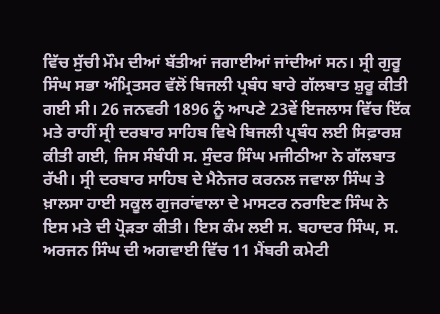ਵਿੱਚ ਸੁੱਚੀ ਮੌਮ ਦੀਆਂ ਬੱਤੀਆਂ ਜਗਾਈਆਂ ਜਾਂਦੀਆਂ ਸਨ। ਸ੍ਰੀ ਗੁਰੂ ਸਿੰਘ ਸਭਾ ਅੰਮ੍ਰਿਤਸਰ ਵੱਲੋਂ ਬਿਜਲੀ ਪ੍ਰਬੰਧ ਬਾਰੇ ਗੱਲਬਾਤ ਸ਼ੁਰੂ ਕੀਤੀ ਗਈ ਸੀ। 26 ਜਨਵਰੀ 1896 ਨੂੰ ਆਪਣੇ 23ਵੇਂ ਇਜਲਾਸ ਵਿੱਚ ਇੱਕ ਮਤੇ ਰਾਹੀਂ ਸ੍ਰੀ ਦਰਬਾਰ ਸਾਹਿਬ ਵਿਖੇ ਬਿਜਲੀ ਪ੍ਰਬੰਧ ਲਈ ਸਿਫ਼ਾਰਸ਼ ਕੀਤੀ ਗਈ, ਜਿਸ ਸੰਬੰਧੀ ਸ. ਸੁੰਦਰ ਸਿੰਘ ਮਜੀਠੀਆ ਨੇ ਗੱਲਬਾਤ ਰੱਖੀ। ਸ੍ਰੀ ਦਰਬਾਰ ਸਾਹਿਬ ਦੇ ਮੈਨੇਜਰ ਕਰਨਲ ਜਵਾਲਾ ਸਿੰਘ ਤੇ ਖ਼ਾਲਸਾ ਹਾਈ ਸਕੂਲ ਗੁਜਰਾਂਵਾਲਾ ਦੇ ਮਾਸਟਰ ਨਰਾਇਣ ਸਿੰਘ ਨੇ ਇਸ ਮਤੇ ਦੀ ਪ੍ਰੋੜਤਾ ਕੀਤੀ। ਇਸ ਕੰਮ ਲਈ ਸ. ਬਹਾਦਰ ਸਿੰਘ, ਸ. ਅਰਜਨ ਸਿੰਘ ਦੀ ਅਗਵਾਈ ਵਿੱਚ 11 ਮੈਂਬਰੀ ਕਮੇਟੀ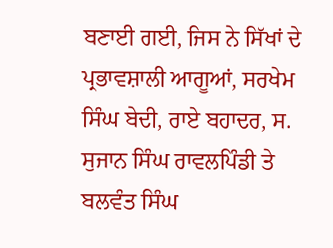ਬਣਾਈ ਗਈ, ਜਿਸ ਨੇ ਸਿੱਖਾਂ ਦੇ ਪ੍ਰਭਾਵਸ਼ਾਲੀ ਆਗੂਆਂ, ਸਰਖੇਮ ਸਿੰਘ ਬੇਦੀ, ਰਾਏ ਬਹਾਦਰ, ਸ. ਸੁਜਾਨ ਸਿੰਘ ਰਾਵਲਪਿੰਡੀ ਤੇ ਬਲਵੰਤ ਸਿੰਘ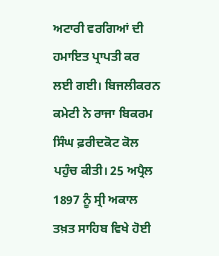ਅਟਾਰੀ ਵਰਗਿਆਂ ਦੀ ਹਮਾਇਤ ਪ੍ਰਾਪਤੀ ਕਰ ਲਈ ਗਈ। ਬਿਜਲੀਕਰਨ ਕਮੇਟੀ ਨੇ ਰਾਜਾ ਬਿਕਰਮ ਸਿੰਘ ਫ਼ਰੀਦਕੋਟ ਕੋਲ ਪਹੁੰਚ ਕੀਤੀ। 25 ਅਪ੍ਰੈਲ 1897 ਨੂੰ ਸ੍ਰੀ ਅਕਾਲ ਤਖ਼ਤ ਸਾਹਿਬ ਵਿਖੇ ਹੋਈ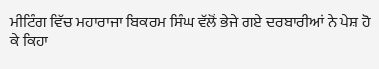ਮੀਟਿੰਗ ਵਿੱਚ ਮਹਾਰਾਜਾ ਬਿਕਰਮ ਸਿੰਘ ਵੱਲੋਂ ਭੇਜੇ ਗਏ ਦਰਬਾਰੀਆਂ ਨੇ ਪੇਸ਼ ਹੋ ਕੇ ਕਿਹਾ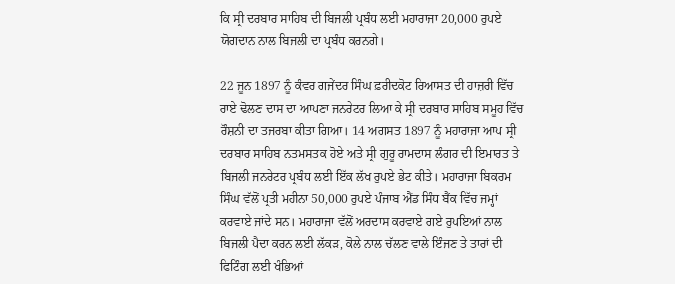ਕਿ ਸ੍ਰੀ ਦਰਬਾਰ ਸਾਹਿਬ ਦੀ ਬਿਜਲੀ ਪ੍ਰਬੰਧ ਲਈ ਮਹਾਰਾਜਾ 20,000 ਰੁਪਏ ਯੋਗਦਾਨ ਨਾਲ ਬਿਜਲੀ ਦਾ ਪ੍ਰਬੰਧ ਕਰਨਗੇ।

22 ਜੂਨ 1897 ਨੂੰ ਕੰਵਰ ਗਜੇਂਦਰ ਸਿੰਘ ਫ਼ਰੀਦਕੋਟ ਰਿਆਸਤ ਦੀ ਹਾਜ਼ਰੀ ਵਿੱਚ ਰਾਏ ਢੋਲਣ ਦਾਸ ਦਾ ਆਪਣਾ ਜਨਰੇਟਰ ਲਿਆ ਕੇ ਸ੍ਰੀ ਦਰਬਾਰ ਸਾਹਿਬ ਸਮੂਹ ਵਿੱਚ ਰੌਸ਼ਨੀ ਦਾ ਤਜਰਬਾ ਕੀਤਾ ਗਿਆ। 14 ਅਗਸਤ 1897 ਨੂੰ ਮਹਾਰਾਜਾ ਆਪ ਸ੍ਰੀ ਦਰਬਾਰ ਸਾਹਿਬ ਨਤਮਸਤਕ ਹੋਏ ਅਤੇ ਸ੍ਰੀ ਗੁਰੂ ਰਾਮਦਾਸ ਲੰਗਰ ਦੀ ਇਮਾਰਤ ਤੇ ਬਿਜਲੀ ਜਨਰੇਟਰ ਪ੍ਰਬੰਧ ਲਈ ਇੱਕ ਲੱਖ ਰੁਪਏ ਭੇਟ ਕੀਤੇ। ਮਹਾਰਾਜਾ ਬਿਕਰਮ ਸਿੰਘ ਵੱਲੋਂ ਪ੍ਰਤੀ ਮਹੀਨਾ 50,000 ਰੁਪਏ ਪੰਜਾਬ ਐਂਡ ਸਿੰਧ ਬੈਂਕ ਵਿੱਚ ਜਮ੍ਹਾਂ ਕਰਵਾਏ ਜਾਂਦੇ ਸਨ। ਮਹਾਰਾਜਾ ਵੱਲੋਂ ਅਰਦਾਸ ਕਰਵਾਏ ਗਏ ਰੁਪਇਆਂ ਨਾਲ ਬਿਜਲੀ ਪੈਦਾ ਕਰਨ ਲਈ ਲੱਕੜ, ਕੋਲੇ ਨਾਲ ਚੱਲਣ ਵਾਲੇ ਇੰਜਣ ਤੇ ਤਾਰਾਂ ਦੀ ਫਿਟਿੰਗ ਲਈ ਖੰਭਿਆਂ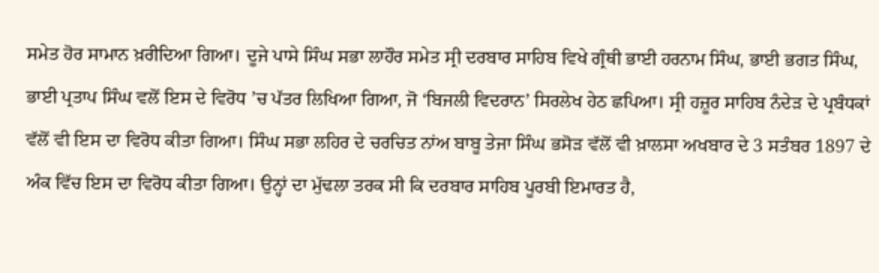ਸਮੇਤ ਹੋਰ ਸਾਮਾਨ ਖ਼ਰੀਦਿਆ ਗਿਆ। ਦੂਜੇ ਪਾਸੇ ਸਿੰਘ ਸਭਾ ਲਾਹੌਰ ਸਮੇਤ ਸ੍ਰੀ ਦਰਬਾਰ ਸਾਹਿਬ ਵਿਖੇ ਗ੍ਰੰਥੀ ਭਾਈ ਹਰਨਾਮ ਸਿੰਘ, ਭਾਈ ਭਗਤ ਸਿੰਘ, ਭਾਈ ਪ੍ਰਤਾਪ ਸਿੰਘ ਵਲੋਂ ਇਸ ਦੇ ਵਿਰੋਧ ’ਚ ਪੱਤਰ ਲਿਖਿਆ ਗਿਆ, ਜੋ ‘ਬਿਜਲੀ ਵਿਦਰਾਨ’ ਸਿਰਲੇਖ ਹੇਠ ਛਪਿਆ। ਸ੍ਰੀ ਹਜ਼ੂਰ ਸਾਹਿਬ ਨੰਦੇੜ ਦੇ ਪ੍ਰਬੰਧਕਾਂ ਵੱਲੋਂ ਵੀ ਇਸ ਦਾ ਵਿਰੋਧ ਕੀਤਾ ਗਿਆ। ਸਿੰਘ ਸਭਾ ਲਹਿਰ ਦੇ ਚਰਚਿਤ ਨਾਂਅ ਬਾਬੂ ਤੇਜਾ ਸਿੰਘ ਭਸੋੜ ਵੱਲੋਂ ਵੀ ਖ਼ਾਲਸਾ ਅਖਬਾਰ ਦੇ 3 ਸਤੰਬਰ 1897 ਦੇ ਅੰਕ ਵਿੱਚ ਇਸ ਦਾ ਵਿਰੋਧ ਕੀਤਾ ਗਿਆ। ਉਨ੍ਹਾਂ ਦਾ ਮੁੱਢਲਾ ਤਰਕ ਸੀ ਕਿ ਦਰਬਾਰ ਸਾਹਿਬ ਪੂਰਬੀ ਇਮਾਰਤ ਹੈ,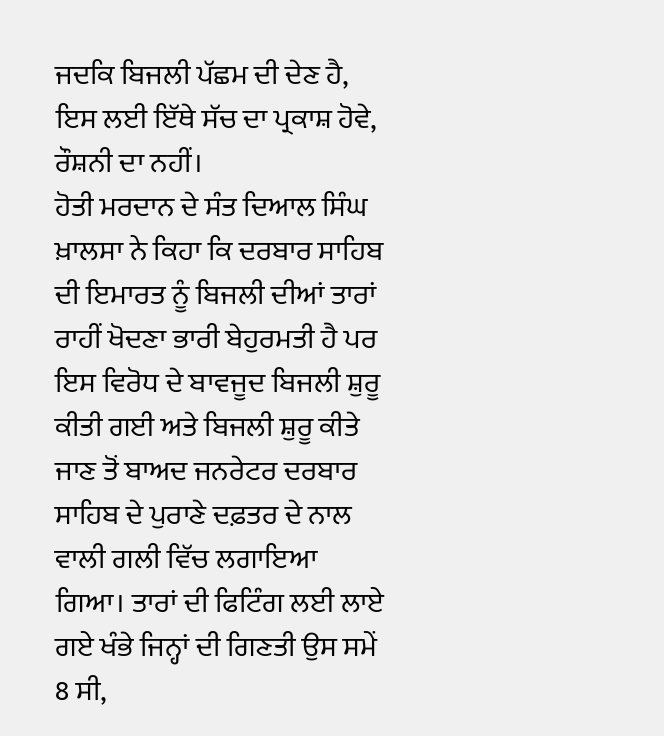ਜਦਕਿ ਬਿਜਲੀ ਪੱਛਮ ਦੀ ਦੇਣ ਹੈ, ਇਸ ਲਈ ਇੱਥੇ ਸੱਚ ਦਾ ਪ੍ਰਕਾਸ਼ ਹੋਵੇ, ਰੌਸ਼ਨੀ ਦਾ ਨਹੀਂ।
ਹੋਤੀ ਮਰਦਾਨ ਦੇ ਸੰਤ ਦਿਆਲ ਸਿੰਘ ਖ਼ਾਲਸਾ ਨੇ ਕਿਹਾ ਕਿ ਦਰਬਾਰ ਸਾਹਿਬ ਦੀ ਇਮਾਰਤ ਨੂੰ ਬਿਜਲੀ ਦੀਆਂ ਤਾਰਾਂ ਰਾਹੀਂ ਖੋਦਣਾ ਭਾਰੀ ਬੇਹੁਰਮਤੀ ਹੈ ਪਰ ਇਸ ਵਿਰੋਧ ਦੇ ਬਾਵਜੂਦ ਬਿਜਲੀ ਸ਼ੁਰੂ ਕੀਤੀ ਗਈ ਅਤੇ ਬਿਜਲੀ ਸ਼ੁਰੂ ਕੀਤੇ ਜਾਣ ਤੋਂ ਬਾਅਦ ਜਨਰੇਟਰ ਦਰਬਾਰ ਸਾਹਿਬ ਦੇ ਪੁਰਾਣੇ ਦਫ਼ਤਰ ਦੇ ਨਾਲ ਵਾਲੀ ਗਲੀ ਵਿੱਚ ਲਗਾਇਆ ਗਿਆ। ਤਾਰਾਂ ਦੀ ਫਿਟਿੰਗ ਲਈ ਲਾਏ ਗਏ ਖੰਭੇ ਜਿਨ੍ਹਾਂ ਦੀ ਗਿਣਤੀ ਉਸ ਸਮੇਂ 8 ਸੀ,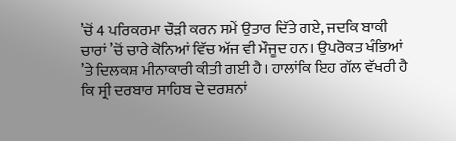’ਚੋਂ 4 ਪਰਿਕਰਮਾ ਚੌੜੀ ਕਰਨ ਸਮੇਂ ਉਤਾਰ ਦਿੱਤੇ ਗਏ, ਜਦਕਿ ਬਾਕੀ ਚਾਰਾਂ ’ਚੋਂ ਚਾਰੇ ਕੋਨਿਆਂ ਵਿੱਚ ਅੱਜ ਵੀ ਮੌਜੂਦ ਹਨ। ਉਪਰੋਕਤ ਖੰਭਿਆਂ ’ਤੇ ਦਿਲਕਸ਼ ਮੀਨਾਕਾਰੀ ਕੀਤੀ ਗਈ ਹੈ। ਹਾਲਾਂਕਿ ਇਹ ਗੱਲ ਵੱਖਰੀ ਹੈ ਕਿ ਸ੍ਰੀ ਦਰਬਾਰ ਸਾਹਿਬ ਦੇ ਦਰਸ਼ਨਾਂ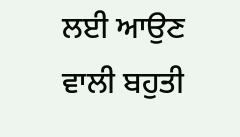ਲਈ ਆਉਣ ਵਾਲੀ ਬਹੁਤੀ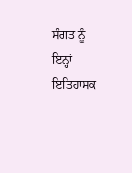ਸੰਗਤ ਨੂੰ ਇਨ੍ਹਾਂ ਇਤਿਹਾਸਕ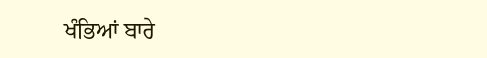ਖੰਭਿਆਂ ਬਾਰੇ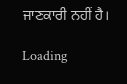ਜਾਣਕਾਰੀ ਨਹੀਂ ਹੈ।

Loading